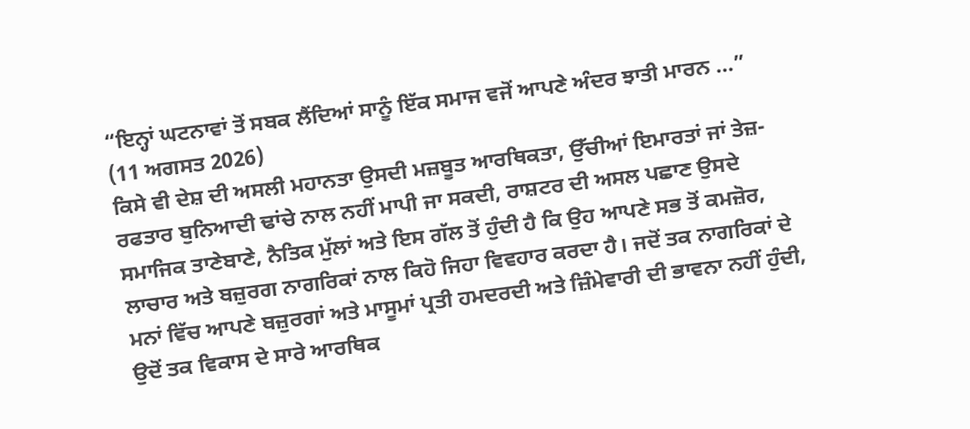“ਇਨ੍ਹਾਂ ਘਟਨਾਵਾਂ ਤੋਂ ਸਬਕ ਲੈਂਦਿਆਂ ਸਾਨੂੰ ਇੱਕ ਸਮਾਜ ਵਜੋਂ ਆਪਣੇ ਅੰਦਰ ਝਾਤੀ ਮਾਰਨ ...”
(11 ਅਗਸਤ 2026)
ਕਿਸੇ ਵੀ ਦੇਸ਼ ਦੀ ਅਸਲੀ ਮਹਾਨਤਾ ਉਸਦੀ ਮਜ਼ਬੂਤ ਆਰਥਿਕਤਾ, ਉੱਚੀਆਂ ਇਮਾਰਤਾਂ ਜਾਂ ਤੇਜ਼-ਰਫਤਾਰ ਬੁਨਿਆਦੀ ਢਾਂਚੇ ਨਾਲ ਨਹੀਂ ਮਾਪੀ ਜਾ ਸਕਦੀ, ਰਾਸ਼ਟਰ ਦੀ ਅਸਲ ਪਛਾਣ ਉਸਦੇ ਸਮਾਜਿਕ ਤਾਣੇਬਾਣੇ, ਨੈਤਿਕ ਮੁੱਲਾਂ ਅਤੇ ਇਸ ਗੱਲ ਤੋਂ ਹੁੰਦੀ ਹੈ ਕਿ ਉਹ ਆਪਣੇ ਸਭ ਤੋਂ ਕਮਜ਼ੋਰ, ਲਾਚਾਰ ਅਤੇ ਬਜ਼ੁਰਗ ਨਾਗਰਿਕਾਂ ਨਾਲ ਕਿਹੋ ਜਿਹਾ ਵਿਵਹਾਰ ਕਰਦਾ ਹੈ। ਜਦੋਂ ਤਕ ਨਾਗਰਿਕਾਂ ਦੇ ਮਨਾਂ ਵਿੱਚ ਆਪਣੇ ਬਜ਼ੁਰਗਾਂ ਅਤੇ ਮਾਸੂਮਾਂ ਪ੍ਰਤੀ ਹਮਦਰਦੀ ਅਤੇ ਜ਼ਿੰਮੇਵਾਰੀ ਦੀ ਭਾਵਨਾ ਨਹੀਂ ਹੁੰਦੀ, ਉਦੋਂ ਤਕ ਵਿਕਾਸ ਦੇ ਸਾਰੇ ਆਰਥਿਕ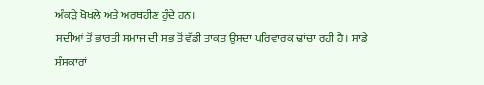ਅੰਕੜੇ ਖੋਖਲੇ ਅਤੇ ਅਰਥਹੀਣ ਹੁੰਦੇ ਹਨ।
ਸਦੀਆਂ ਤੋਂ ਭਾਰਤੀ ਸਮਾਜ ਦੀ ਸਭ ਤੋਂ ਵੱਡੀ ਤਾਕਤ ਉਸਦਾ ਪਰਿਵਾਰਕ ਢਾਂਚਾ ਰਹੀ ਹੈ। ਸਾਡੇ ਸੰਸਕਾਰਾਂ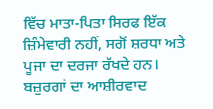ਵਿੱਚ ਮਾਤਾ-ਪਿਤਾ ਸਿਰਫ ਇੱਕ ਜ਼ਿੰਮੇਵਾਰੀ ਨਹੀਂ, ਸਗੋਂ ਸ਼ਰਧਾ ਅਤੇ ਪੂਜਾ ਦਾ ਦਰਜਾ ਰੱਖਦੇ ਹਨ। ਬਜ਼ੁਰਗਾਂ ਦਾ ਆਸ਼ੀਰਵਾਦ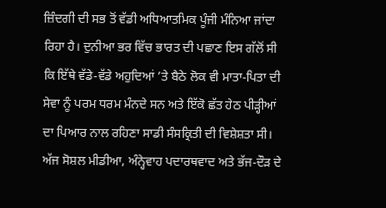ਜ਼ਿੰਦਗੀ ਦੀ ਸਭ ਤੋਂ ਵੱਡੀ ਅਧਿਆਤਮਿਕ ਪੂੰਜੀ ਮੰਨਿਆ ਜਾਂਦਾ ਰਿਹਾ ਹੈ। ਦੁਨੀਆ ਭਰ ਵਿੱਚ ਭਾਰਤ ਦੀ ਪਛਾਣ ਇਸ ਗੱਲੋਂ ਸੀ ਕਿ ਇੱਥੇ ਵੱਡੇ-ਵੱਡੇ ਅਹੁਦਿਆਂ ’ਤੇ ਬੈਠੇ ਲੋਕ ਵੀ ਮਾਤਾ-ਪਿਤਾ ਦੀ ਸੇਵਾ ਨੂੰ ਪਰਮ ਧਰਮ ਮੰਨਦੇ ਸਨ ਅਤੇ ਇੱਕੋ ਛੱਤ ਹੇਠ ਪੀੜ੍ਹੀਆਂ ਦਾ ਪਿਆਰ ਨਾਲ ਰਹਿਣਾ ਸਾਡੀ ਸੰਸਕ੍ਰਿਤੀ ਦੀ ਵਿਸ਼ੇਸ਼ਤਾ ਸੀ।
ਅੱਜ ਸੋਸ਼ਲ ਮੀਡੀਆ, ਅੰਨ੍ਹੇਵਾਹ ਪਦਾਰਥਵਾਦ ਅਤੇ ਭੱਜ-ਦੌੜ ਦੇ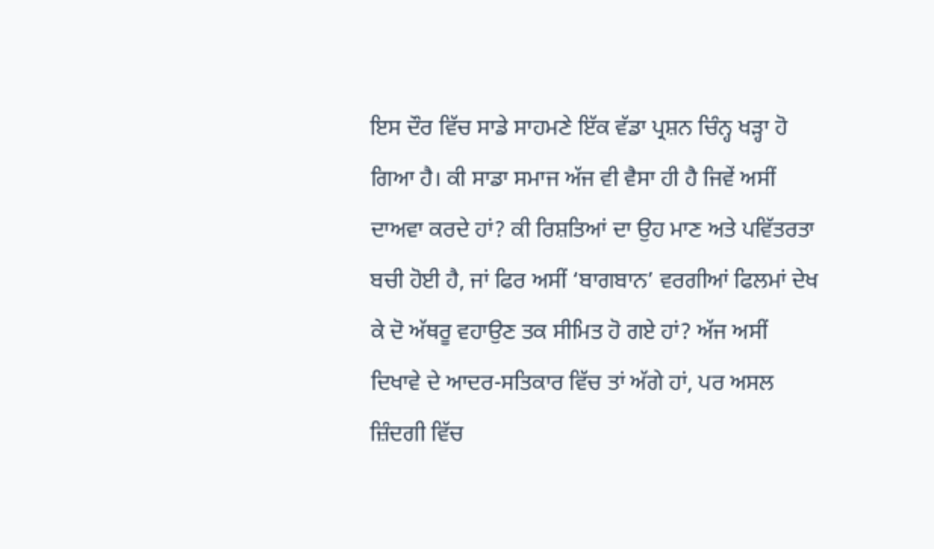ਇਸ ਦੌਰ ਵਿੱਚ ਸਾਡੇ ਸਾਹਮਣੇ ਇੱਕ ਵੱਡਾ ਪ੍ਰਸ਼ਨ ਚਿੰਨ੍ਹ ਖੜ੍ਹਾ ਹੋ ਗਿਆ ਹੈ। ਕੀ ਸਾਡਾ ਸਮਾਜ ਅੱਜ ਵੀ ਵੈਸਾ ਹੀ ਹੈ ਜਿਵੇਂ ਅਸੀਂ ਦਾਅਵਾ ਕਰਦੇ ਹਾਂ? ਕੀ ਰਿਸ਼ਤਿਆਂ ਦਾ ਉਹ ਮਾਣ ਅਤੇ ਪਵਿੱਤਰਤਾ ਬਚੀ ਹੋਈ ਹੈ, ਜਾਂ ਫਿਰ ਅਸੀਂ ‘ਬਾਗਬਾਨ’ ਵਰਗੀਆਂ ਫਿਲਮਾਂ ਦੇਖ ਕੇ ਦੋ ਅੱਥਰੂ ਵਹਾਉਣ ਤਕ ਸੀਮਿਤ ਹੋ ਗਏ ਹਾਂ? ਅੱਜ ਅਸੀਂ ਦਿਖਾਵੇ ਦੇ ਆਦਰ-ਸਤਿਕਾਰ ਵਿੱਚ ਤਾਂ ਅੱਗੇ ਹਾਂ, ਪਰ ਅਸਲ ਜ਼ਿੰਦਗੀ ਵਿੱਚ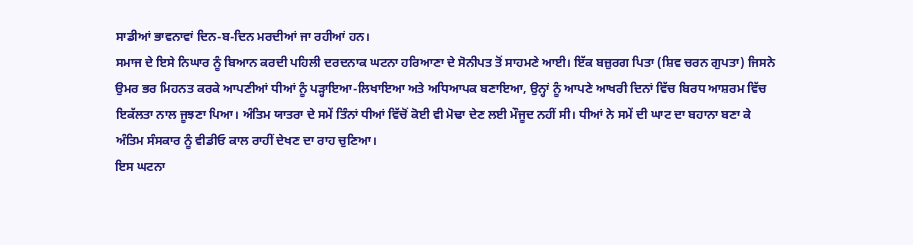ਸਾਡੀਆਂ ਭਾਵਨਾਵਾਂ ਦਿਨ-ਬ-ਦਿਨ ਮਰਦੀਆਂ ਜਾ ਰਹੀਆਂ ਹਨ।
ਸਮਾਜ ਦੇ ਇਸੇ ਨਿਘਾਰ ਨੂੰ ਬਿਆਨ ਕਰਦੀ ਪਹਿਲੀ ਦਰਦਨਾਕ ਘਟਨਾ ਹਰਿਆਣਾ ਦੇ ਸੋਨੀਪਤ ਤੋਂ ਸਾਹਮਣੇ ਆਈ। ਇੱਕ ਬਜ਼ੁਰਗ ਪਿਤਾ (ਸ਼ਿਵ ਚਰਨ ਗੁਪਤਾ) ਜਿਸਨੇ ਉਮਰ ਭਰ ਮਿਹਨਤ ਕਰਕੇ ਆਪਣੀਆਂ ਧੀਆਂ ਨੂੰ ਪੜ੍ਹਾਇਆ-ਲਿਖਾਇਆ ਅਤੇ ਅਧਿਆਪਕ ਬਣਾਇਆ, ਉਨ੍ਹਾਂ ਨੂੰ ਆਪਣੇ ਆਖਰੀ ਦਿਨਾਂ ਵਿੱਚ ਬਿਰਧ ਆਸ਼ਰਮ ਵਿੱਚ ਇਕੱਲਤਾ ਨਾਲ ਜੂਝਣਾ ਪਿਆ। ਅੰਤਿਮ ਯਾਤਰਾ ਦੇ ਸਮੇਂ ਤਿੰਨਾਂ ਧੀਆਂ ਵਿੱਚੋਂ ਕੋਈ ਵੀ ਮੋਢਾ ਦੇਣ ਲਈ ਮੌਜੂਦ ਨਹੀਂ ਸੀ। ਧੀਆਂ ਨੇ ਸਮੇਂ ਦੀ ਘਾਟ ਦਾ ਬਹਾਨਾ ਬਣਾ ਕੇ ਅੰਤਿਮ ਸੰਸਕਾਰ ਨੂੰ ਵੀਡੀਓ ਕਾਲ ਰਾਹੀਂ ਦੇਖਣ ਦਾ ਰਾਹ ਚੁਣਿਆ।
ਇਸ ਘਟਨਾ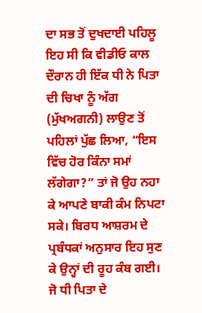ਦਾ ਸਭ ਤੋਂ ਦੁਖਦਾਈ ਪਹਿਲੂ ਇਹ ਸੀ ਕਿ ਵੀਡੀਓ ਕਾਲ ਦੌਰਾਨ ਹੀ ਇੱਕ ਧੀ ਨੇ ਪਿਤਾ ਦੀ ਚਿਖਾ ਨੂੰ ਅੱਗ (ਮੁੱਖਅਗਨੀ) ਲਾਉਣ ਤੋਂ ਪਹਿਲਾਂ ਪੁੱਛ ਲਿਆ, “ਇਸ ਵਿੱਚ ਹੋਰ ਕਿੰਨਾ ਸਮਾਂ ਲੱਗੇਗਾ?” ਤਾਂ ਜੋ ਉਹ ਨਹਾ ਕੇ ਆਪਣੇ ਬਾਕੀ ਕੰਮ ਨਿਪਟਾ ਸਕੇ। ਬਿਰਧ ਆਸ਼ਰਮ ਦੇ ਪ੍ਰਬੰਧਕਾਂ ਅਨੁਸਾਰ ਇਹ ਸੁਣ ਕੇ ਉਨ੍ਹਾਂ ਦੀ ਰੂਹ ਕੰਬ ਗਈ। ਜੋ ਧੀ ਪਿਤਾ ਦੇ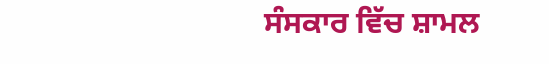ਸੰਸਕਾਰ ਵਿੱਚ ਸ਼ਾਮਲ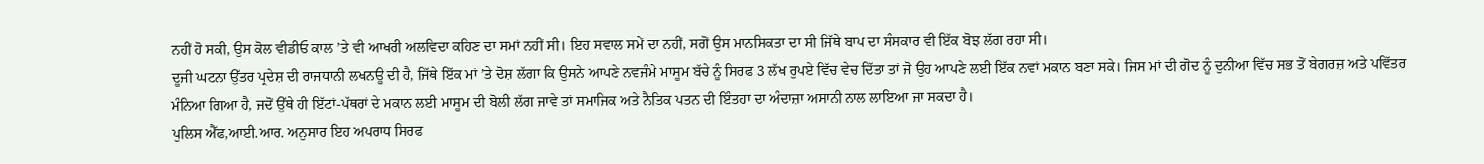ਨਹੀਂ ਹੋ ਸਕੀ, ਉਸ ਕੋਲ ਵੀਡੀਓ ਕਾਲ ’ਤੇ ਵੀ ਆਖਰੀ ਅਲਵਿਦਾ ਕਹਿਣ ਦਾ ਸਮਾਂ ਨਹੀਂ ਸੀ। ਇਹ ਸਵਾਲ ਸਮੇਂ ਦਾ ਨਹੀਂ, ਸਗੋਂ ਉਸ ਮਾਨਸਿਕਤਾ ਦਾ ਸੀ ਜਿੱਥੇ ਬਾਪ ਦਾ ਸੰਸਕਾਰ ਵੀ ਇੱਕ ਬੋਝ ਲੱਗ ਰਹਾ ਸੀ।
ਦੂਜੀ ਘਟਨਾ ਉੱਤਰ ਪ੍ਰਦੇਸ਼ ਦੀ ਰਾਜਧਾਨੀ ਲਖਨਊ ਦੀ ਹੈ, ਜਿੱਥੇ ਇੱਕ ਮਾਂ ’ਤੇ ਦੋਸ਼ ਲੱਗਾ ਕਿ ਉਸਨੇ ਆਪਣੇ ਨਵਜੰਮੇ ਮਾਸੂਮ ਬੱਚੇ ਨੂੰ ਸਿਰਫ 3 ਲੱਖ ਰੁਪਏ ਵਿੱਚ ਵੇਚ ਦਿੱਤਾ ਤਾਂ ਜੋ ਉਹ ਆਪਣੇ ਲਈ ਇੱਕ ਨਵਾਂ ਮਕਾਨ ਬਣਾ ਸਕੇ। ਜਿਸ ਮਾਂ ਦੀ ਗੋਦ ਨੂੰ ਦੁਨੀਆ ਵਿੱਚ ਸਭ ਤੋਂ ਬੇਗਰਜ਼ ਅਤੇ ਪਵਿੱਤਰ ਮੰਨਿਆ ਗਿਆ ਹੈ, ਜਦੋਂ ਉੱਥੇ ਹੀ ਇੱਟਾਂ-ਪੱਥਰਾਂ ਦੇ ਮਕਾਨ ਲਈ ਮਾਸੂਮ ਦੀ ਬੋਲੀ ਲੱਗ ਜਾਵੇ ਤਾਂ ਸਮਾਜਿਕ ਅਤੇ ਨੈਤਿਕ ਪਤਨ ਦੀ ਇੰਤਹਾ ਦਾ ਅੰਦਾਜ਼ਾ ਅਸਾਨੀ ਨਾਲ ਲਾਇਆ ਜਾ ਸਕਦਾ ਹੈ।
ਪੁਲਿਸ ਐੱਫ,ਆਈ.ਆਰ. ਅਨੁਸਾਰ ਇਹ ਅਪਰਾਧ ਸਿਰਫ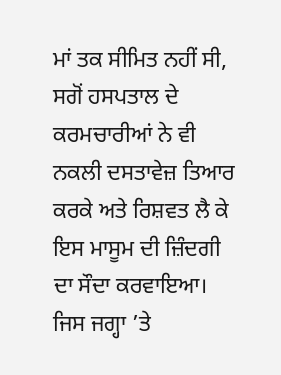ਮਾਂ ਤਕ ਸੀਮਿਤ ਨਹੀਂ ਸੀ, ਸਗੋਂ ਹਸਪਤਾਲ ਦੇ ਕਰਮਚਾਰੀਆਂ ਨੇ ਵੀ ਨਕਲੀ ਦਸਤਾਵੇਜ਼ ਤਿਆਰ ਕਰਕੇ ਅਤੇ ਰਿਸ਼ਵਤ ਲੈ ਕੇ ਇਸ ਮਾਸੂਮ ਦੀ ਜ਼ਿੰਦਗੀ ਦਾ ਸੌਦਾ ਕਰਵਾਇਆ। ਜਿਸ ਜਗ੍ਹਾ ’ਤੇ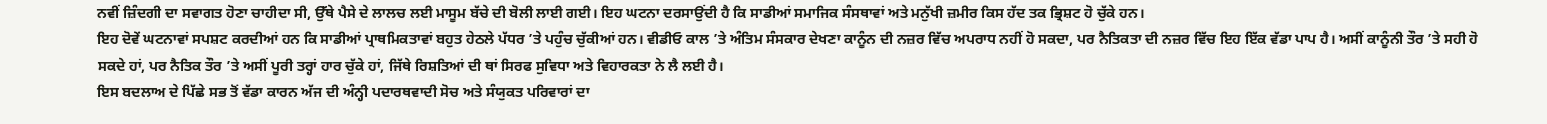ਨਵੀਂ ਜ਼ਿੰਦਗੀ ਦਾ ਸਵਾਗਤ ਹੋਣਾ ਚਾਹੀਦਾ ਸੀ, ਉੱਥੇ ਪੈਸੇ ਦੇ ਲਾਲਚ ਲਈ ਮਾਸੂਮ ਬੱਚੇ ਦੀ ਬੋਲੀ ਲਾਈ ਗਈ। ਇਹ ਘਟਨਾ ਦਰਸਾਉਂਦੀ ਹੈ ਕਿ ਸਾਡੀਆਂ ਸਮਾਜਿਕ ਸੰਸਥਾਵਾਂ ਅਤੇ ਮਨੁੱਖੀ ਜ਼ਮੀਰ ਕਿਸ ਹੱਦ ਤਕ ਭ੍ਰਿਸ਼ਟ ਹੋ ਚੁੱਕੇ ਹਨ।
ਇਹ ਦੋਵੇਂ ਘਟਨਾਵਾਂ ਸਪਸ਼ਟ ਕਰਦੀਆਂ ਹਨ ਕਿ ਸਾਡੀਆਂ ਪ੍ਰਾਥਮਿਕਤਾਵਾਂ ਬਹੁਤ ਹੇਠਲੇ ਪੱਧਰ ’ਤੇ ਪਹੁੰਚ ਚੁੱਕੀਆਂ ਹਨ। ਵੀਡੀਓ ਕਾਲ ’ਤੇ ਅੰਤਿਮ ਸੰਸਕਾਰ ਦੇਖਣਾ ਕਾਨੂੰਨ ਦੀ ਨਜ਼ਰ ਵਿੱਚ ਅਪਰਾਧ ਨਹੀਂ ਹੋ ਸਕਦਾ, ਪਰ ਨੈਤਿਕਤਾ ਦੀ ਨਜ਼ਰ ਵਿੱਚ ਇਹ ਇੱਕ ਵੱਡਾ ਪਾਪ ਹੈ। ਅਸੀਂ ਕਾਨੂੰਨੀ ਤੌਰ ’ਤੇ ਸਹੀ ਹੋ ਸਕਦੇ ਹਾਂ, ਪਰ ਨੈਤਿਕ ਤੌਰ ’ਤੇ ਅਸੀਂ ਪੂਰੀ ਤਰ੍ਹਾਂ ਹਾਰ ਚੁੱਕੇ ਹਾਂ, ਜਿੱਥੇ ਰਿਸ਼ਤਿਆਂ ਦੀ ਥਾਂ ਸਿਰਫ ਸੁਵਿਧਾ ਅਤੇ ਵਿਹਾਰਕਤਾ ਨੇ ਲੈ ਲਈ ਹੈ।
ਇਸ ਬਦਲਾਅ ਦੇ ਪਿੱਛੇ ਸਭ ਤੋਂ ਵੱਡਾ ਕਾਰਨ ਅੱਜ ਦੀ ਅੰਨ੍ਹੀ ਪਦਾਰਥਵਾਦੀ ਸੋਚ ਅਤੇ ਸੰਯੁਕਤ ਪਰਿਵਾਰਾਂ ਦਾ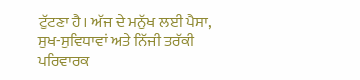ਟੁੱਟਣਾ ਹੈ। ਅੱਜ ਦੇ ਮਨੁੱਖ ਲਈ ਪੈਸਾ, ਸੁਖ-ਸੁਵਿਧਾਵਾਂ ਅਤੇ ਨਿੱਜੀ ਤਰੱਕੀ ਪਰਿਵਾਰਕ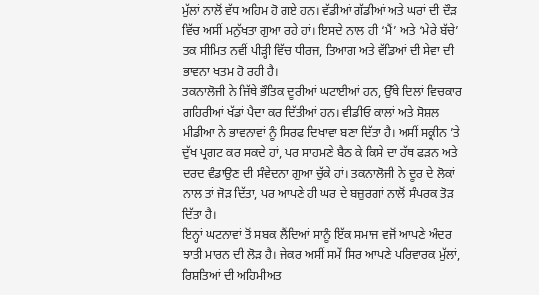ਮੁੱਲਾਂ ਨਾਲੋਂ ਵੱਧ ਅਹਿਮ ਹੋ ਗਏ ਹਨ। ਵੱਡੀਆਂ ਗੱਡੀਆਂ ਅਤੇ ਘਰਾਂ ਦੀ ਦੌੜ ਵਿੱਚ ਅਸੀਂ ਮਨੁੱਖਤਾ ਗੁਆ ਰਹੇ ਹਾਂ। ਇਸਦੇ ਨਾਲ ਹੀ ‘ਮੈਂ’ ਅਤੇ ‘ਮੇਰੇ ਬੱਚੇ’ ਤਕ ਸੀਮਿਤ ਨਵੀਂ ਪੀੜ੍ਹੀ ਵਿੱਚ ਧੀਰਜ, ਤਿਆਗ ਅਤੇ ਵੱਡਿਆਂ ਦੀ ਸੇਵਾ ਦੀ ਭਾਵਨਾ ਖਤਮ ਹੋ ਰਹੀ ਹੈ।
ਤਕਨਾਲੋਜੀ ਨੇ ਜਿੱਥੇ ਭੌਤਿਕ ਦੂਰੀਆਂ ਘਟਾਈਆਂ ਹਨ, ਉੱਥੇ ਦਿਲਾਂ ਵਿਚਕਾਰ ਗਹਿਰੀਆਂ ਖੱਡਾਂ ਪੈਦਾ ਕਰ ਦਿੱਤੀਆਂ ਹਨ। ਵੀਡੀਓ ਕਾਲਾਂ ਅਤੇ ਸੋਸ਼ਲ ਮੀਡੀਆ ਨੇ ਭਾਵਨਾਵਾਂ ਨੂੰ ਸਿਰਫ ਦਿਖਾਵਾ ਬਣਾ ਦਿੱਤਾ ਹੈ। ਅਸੀਂ ਸਕ੍ਰੀਨ ’ਤੇ ਦੁੱਖ ਪ੍ਰਗਟ ਕਰ ਸਕਦੇ ਹਾਂ, ਪਰ ਸਾਹਮਣੇ ਬੈਠ ਕੇ ਕਿਸੇ ਦਾ ਹੱਥ ਫੜਨ ਅਤੇ ਦਰਦ ਵੰਡਾਉਣ ਦੀ ਸੰਵੇਦਨਾ ਗੁਆ ਚੁੱਕੇ ਹਾਂ। ਤਕਨਾਲੋਜੀ ਨੇ ਦੂਰ ਦੇ ਲੋਕਾਂ ਨਾਲ ਤਾਂ ਜੋੜ ਦਿੱਤਾ, ਪਰ ਆਪਣੇ ਹੀ ਘਰ ਦੇ ਬਜ਼ੁਰਗਾਂ ਨਾਲੋਂ ਸੰਪਰਕ ਤੋੜ ਦਿੱਤਾ ਹੈ।
ਇਨ੍ਹਾਂ ਘਟਨਾਵਾਂ ਤੋਂ ਸਬਕ ਲੈਂਦਿਆਂ ਸਾਨੂੰ ਇੱਕ ਸਮਾਜ ਵਜੋਂ ਆਪਣੇ ਅੰਦਰ ਝਾਤੀ ਮਾਰਨ ਦੀ ਲੋੜ ਹੈ। ਜੇਕਰ ਅਸੀਂ ਸਮੇਂ ਸਿਰ ਆਪਣੇ ਪਰਿਵਾਰਕ ਮੁੱਲਾਂ, ਰਿਸ਼ਤਿਆਂ ਦੀ ਅਹਿਮੀਅਤ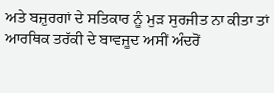ਅਤੇ ਬਜ਼ੁਰਗਾਂ ਦੇ ਸਤਿਕਾਰ ਨੂੰ ਮੁੜ ਸੁਰਜੀਤ ਨਾ ਕੀਤਾ ਤਾਂ ਆਰਥਿਕ ਤਰੱਕੀ ਦੇ ਬਾਵਜੂਦ ਅਸੀਂ ਅੰਦਰੋਂ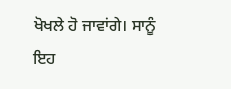ਖੋਖਲੇ ਹੋ ਜਾਵਾਂਗੇ। ਸਾਨੂੰ ਇਹ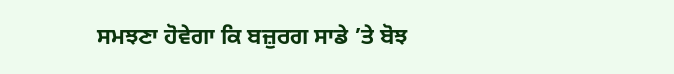ਸਮਝਣਾ ਹੋਵੇਗਾ ਕਿ ਬਜ਼ੁਰਗ ਸਾਡੇ ’ਤੇ ਬੋਝ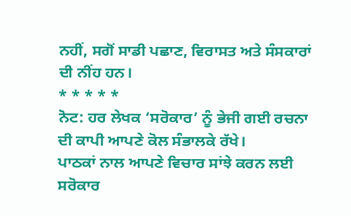ਨਹੀਂ, ਸਗੋਂ ਸਾਡੀ ਪਛਾਣ, ਵਿਰਾਸਤ ਅਤੇ ਸੰਸਕਾਰਾਂ ਦੀ ਨੀਂਹ ਹਨ।
* * * * *
ਨੋਟ: ਹਰ ਲੇਖਕ ‘ਸਰੋਕਾਰ’ ਨੂੰ ਭੇਜੀ ਗਈ ਰਚਨਾ ਦੀ ਕਾਪੀ ਆਪਣੇ ਕੋਲ ਸੰਭਾਲਕੇ ਰੱਖੇ।
ਪਾਠਕਾਂ ਨਾਲ ਆਪਣੇ ਵਿਚਾਰ ਸਾਂਝੇ ਕਰਨ ਲਈ ਸਰੋਕਾਰ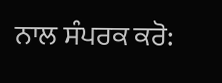ਨਾਲ ਸੰਪਰਕ ਕਰੋ: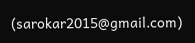(sarokar2015@gmail.com)